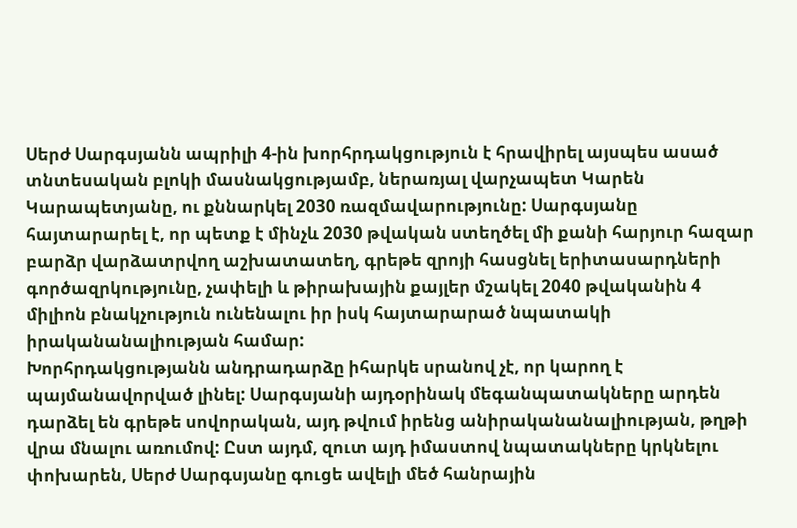Սերժ Սարգսյանն ապրիլի 4-ին խորհրդակցություն է հրավիրել այսպես ասած տնտեսական բլոկի մասնակցությամբ, ներառյալ վարչապետ Կարեն Կարապետյանը, ու քննարկել 2030 ռազմավարությունը: Սարգսյանը հայտարարել է, որ պետք է մինչև 2030 թվական ստեղծել մի քանի հարյուր հազար բարձր վարձատրվող աշխատատեղ, գրեթե զրոյի հասցնել երիտասարդների գործազրկությունը, չափելի և թիրախային քայլեր մշակել 2040 թվականին 4 միլիոն բնակչություն ունենալու իր իսկ հայտարարած նպատակի իրականանալիության համար:
Խորհրդակցությանն անդրադարձը իհարկե սրանով չէ, որ կարող է պայմանավորված լինել: Սարգսյանի այդօրինակ մեգանպատակները արդեն դարձել են գրեթե սովորական, այդ թվում իրենց անիրականանալիության, թղթի վրա մնալու առումով: Ըստ այդմ, զուտ այդ իմաստով նպատակները կրկնելու փոխարեն, Սերժ Սարգսյանը գուցե ավելի մեծ հանրային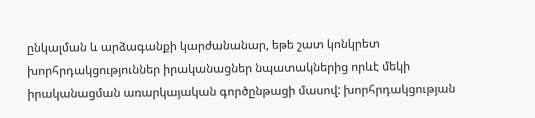ընկալման և արձագանքի կարժանանար, եթե շատ կոնկրետ խորհրդակցություններ իրականացներ նպատակներից որևէ մեկի իրականացման առարկայական գործընթացի մասով: խորհրդակցության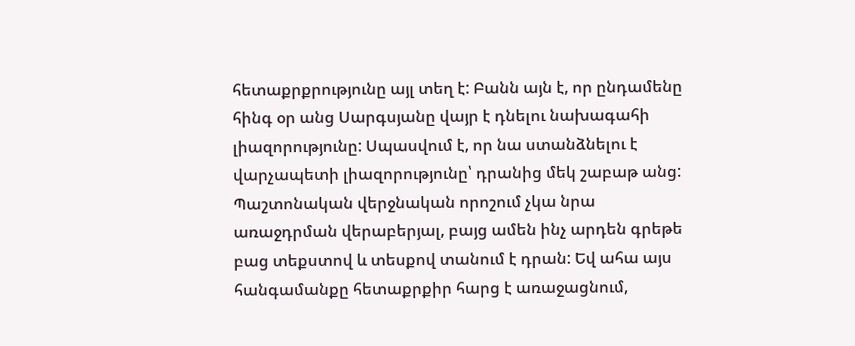հետաքրքրությունը այլ տեղ է: Բանն այն է, որ ընդամենը հինգ օր անց Սարգսյանը վայր է դնելու նախագահի լիազորությունը: Սպասվում է, որ նա ստանձնելու է վարչապետի լիազորությունը՝ դրանից մեկ շաբաթ անց: Պաշտոնական վերջնական որոշում չկա նրա առաջդրման վերաբերյալ, բայց ամեն ինչ արդեն գրեթե բաց տեքստով և տեսքով տանում է դրան: Եվ ահա այս հանգամանքը հետաքրքիր հարց է առաջացնում,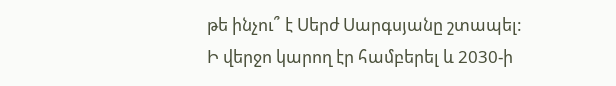թե ինչու՞ է Սերժ Սարգսյանը շտապել:
Ի վերջո կարող էր համբերել և 2030-ի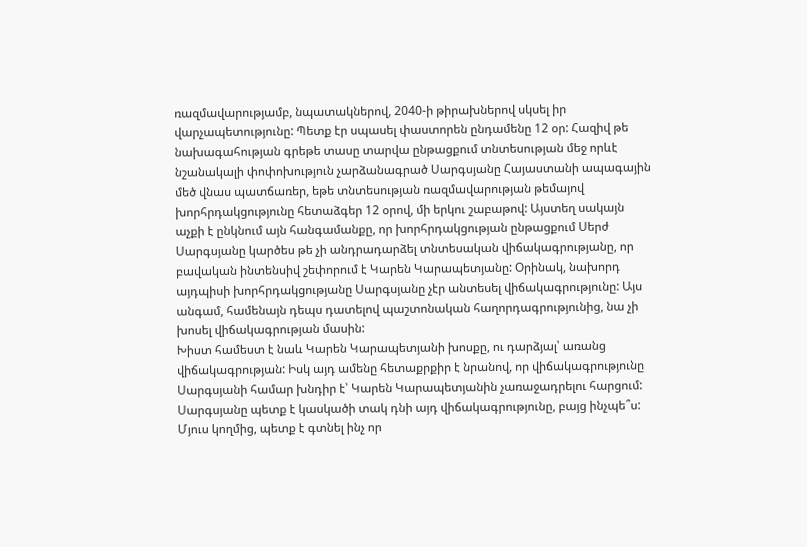ռազմավարությամբ, նպատակներով, 2040-ի թիրախներով սկսել իր վարչապետությունը: Պետք էր սպասել փաստորեն ընդամենը 12 օր: Հազիվ թե նախագահության գրեթե տասը տարվա ընթացքում տնտեսության մեջ որևէ նշանակալի փոփոխություն չարձանագրած Սարգսյանը Հայաստանի ապագային մեծ վնաս պատճառեր, եթե տնտեսության ռազմավարության թեմայով խորհրդակցությունը հետաձգեր 12 օրով, մի երկու շաբաթով: Այստեղ սակայն աչքի է ընկնում այն հանգամանքը, որ խորհրդակցության ընթացքում Սերժ Սարգսյանը կարծես թե չի անդրադարձել տնտեսական վիճակագրությանը, որ բավական ինտենսիվ շեփորում է Կարեն Կարապետյանը: Օրինակ, նախորդ այդպիսի խորհրդակցությանը Սարգսյանը չէր անտեսել վիճակագրությունը: Այս անգամ, համենայն դեպս դատելով պաշտոնական հաղորդագրությունից, նա չի խոսել վիճակագրության մասին:
Խիստ համեստ է նաև Կարեն Կարապետյանի խոսքը, ու դարձյալ՝ առանց վիճակագրության: Իսկ այդ ամենը հետաքրքիր է նրանով, որ վիճակագրությունը Սարգսյանի համար խնդիր է՝ Կարեն Կարապետյանին չառաջադրելու հարցում: Սարգսյանը պետք է կասկածի տակ դնի այդ վիճակագրությունը, բայց ինչպե՞ս:
Մյուս կողմից, պետք է գտնել ինչ որ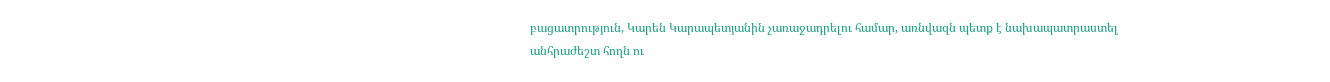բացատրություն, Կարեն Կարապետյանին չառաջադրելու համար, առնվազն պետք է նախապատրաստել անհրաժեշտ հողն ու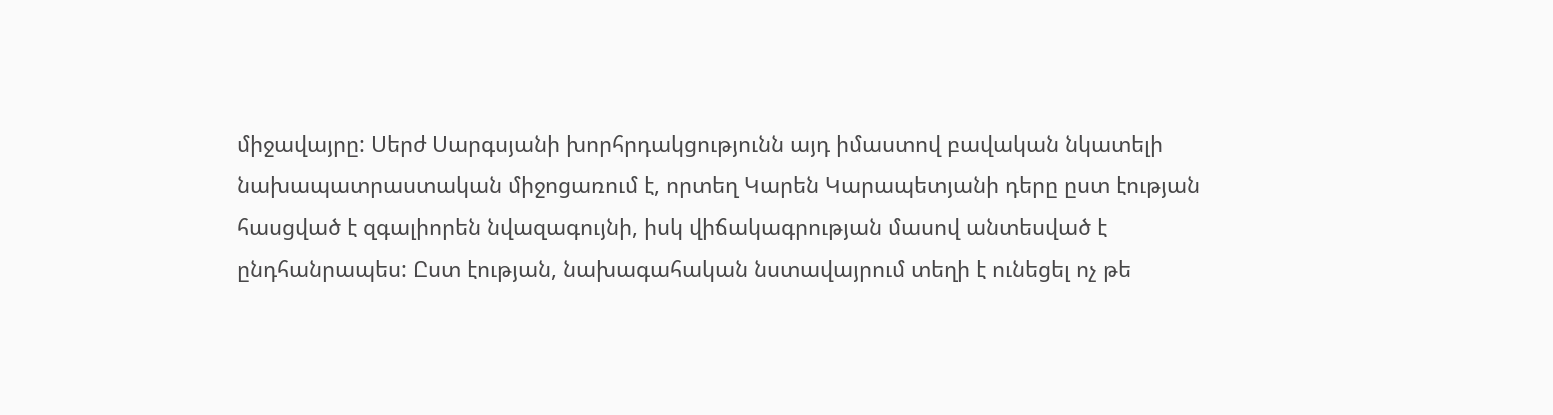միջավայրը: Սերժ Սարգսյանի խորհրդակցությունն այդ իմաստով բավական նկատելի նախապատրաստական միջոցառում է, որտեղ Կարեն Կարապետյանի դերը ըստ էության հասցված է զգալիորեն նվազագույնի, իսկ վիճակագրության մասով անտեսված է ընդհանրապես: Ըստ էության, նախագահական նստավայրում տեղի է ունեցել ոչ թե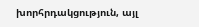խորհրդակցություն, այլ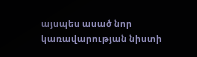այսպես ասած նոր կառավարության նիստի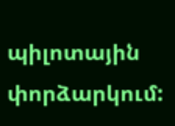պիլոտային փորձարկում: